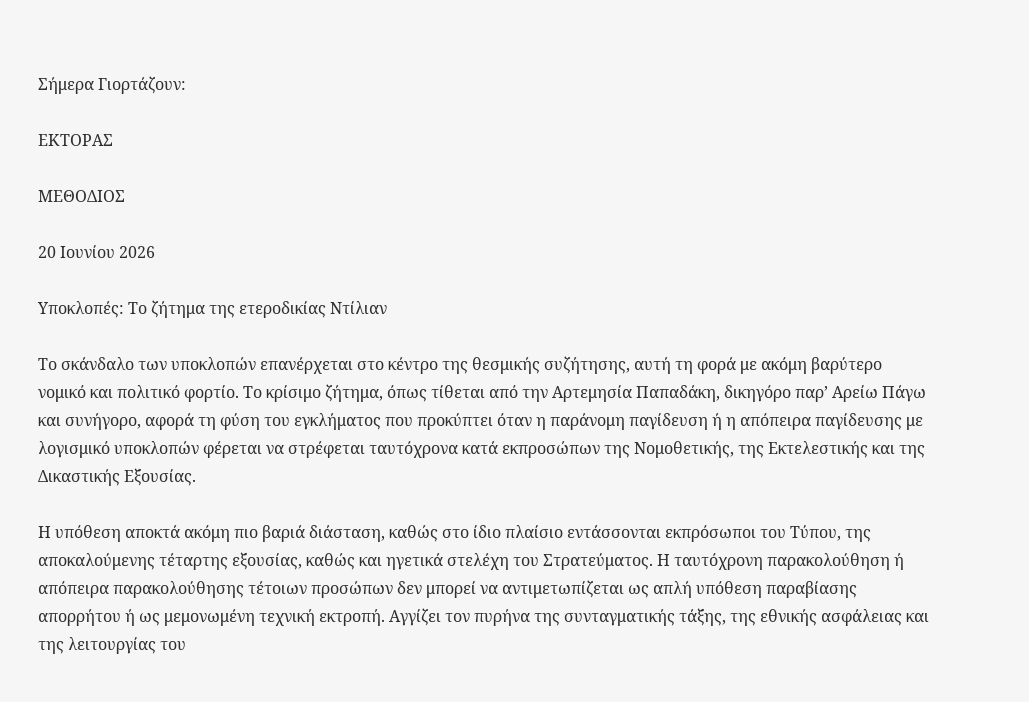Σήμερα Γιορτάζουν:

ΕΚΤΟΡΑΣ

ΜΕΘΟΔΙΟΣ

20 Ιουνίου 2026

Υποκλοπές: Το ζήτημα της ετεροδικίας Ντίλιαν

Το σκάνδαλο των υποκλοπών επανέρχεται στο κέντρο της θεσμικής συζήτησης, αυτή τη φορά με ακόμη βαρύτερο νομικό και πολιτικό φορτίο. Το κρίσιμο ζήτημα, όπως τίθεται από την Αρτεμησία Παπαδάκη, δικηγόρο παρ’ Αρείω Πάγω και συνήγορο, αφορά τη φύση του εγκλήματος που προκύπτει όταν η παράνομη παγίδευση ή η απόπειρα παγίδευσης με λογισμικό υποκλοπών φέρεται να στρέφεται ταυτόχρονα κατά εκπροσώπων της Νομοθετικής, της Εκτελεστικής και της Δικαστικής Εξουσίας.

Η υπόθεση αποκτά ακόμη πιο βαριά διάσταση, καθώς στο ίδιο πλαίσιο εντάσσονται εκπρόσωποι του Τύπου, της αποκαλούμενης τέταρτης εξουσίας, καθώς και ηγετικά στελέχη του Στρατεύματος. Η ταυτόχρονη παρακολούθηση ή απόπειρα παρακολούθησης τέτοιων προσώπων δεν μπορεί να αντιμετωπίζεται ως απλή υπόθεση παραβίασης απορρήτου ή ως μεμονωμένη τεχνική εκτροπή. Αγγίζει τον πυρήνα της συνταγματικής τάξης, της εθνικής ασφάλειας και της λειτουργίας του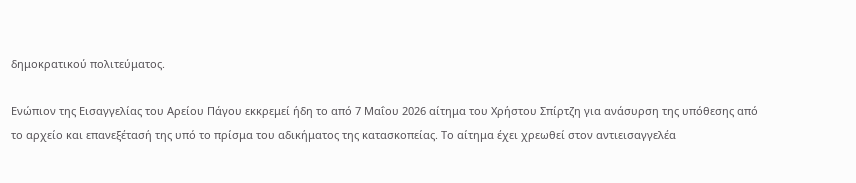δημοκρατικού πολιτεύματος.

Ενώπιον της Εισαγγελίας του Αρείου Πάγου εκκρεμεί ήδη το από 7 Μαΐου 2026 αίτημα του Χρήστου Σπίρτζη για ανάσυρση της υπόθεσης από το αρχείο και επανεξέτασή της υπό το πρίσμα του αδικήματος της κατασκοπείας. Το αίτημα έχει χρεωθεί στον αντιεισαγγελέα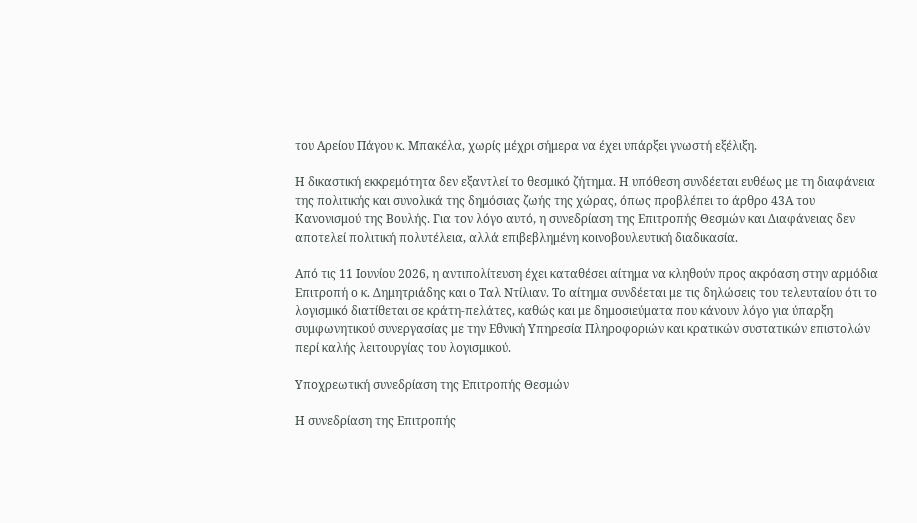του Αρείου Πάγου κ. Μπακέλα, χωρίς μέχρι σήμερα να έχει υπάρξει γνωστή εξέλιξη.

Η δικαστική εκκρεμότητα δεν εξαντλεί το θεσμικό ζήτημα. Η υπόθεση συνδέεται ευθέως με τη διαφάνεια της πολιτικής και συνολικά της δημόσιας ζωής της χώρας, όπως προβλέπει το άρθρο 43Α του Κανονισμού της Βουλής. Για τον λόγο αυτό, η συνεδρίαση της Επιτροπής Θεσμών και Διαφάνειας δεν αποτελεί πολιτική πολυτέλεια, αλλά επιβεβλημένη κοινοβουλευτική διαδικασία.

Από τις 11 Ιουνίου 2026, η αντιπολίτευση έχει καταθέσει αίτημα να κληθούν προς ακρόαση στην αρμόδια Επιτροπή ο κ. Δημητριάδης και ο Ταλ Ντίλιαν. Το αίτημα συνδέεται με τις δηλώσεις του τελευταίου ότι το λογισμικό διατίθεται σε κράτη-πελάτες, καθώς και με δημοσιεύματα που κάνουν λόγο για ύπαρξη συμφωνητικού συνεργασίας με την Εθνική Υπηρεσία Πληροφοριών και κρατικών συστατικών επιστολών περί καλής λειτουργίας του λογισμικού.

Υποχρεωτική συνεδρίαση της Επιτροπής Θεσμών

Η συνεδρίαση της Επιτροπής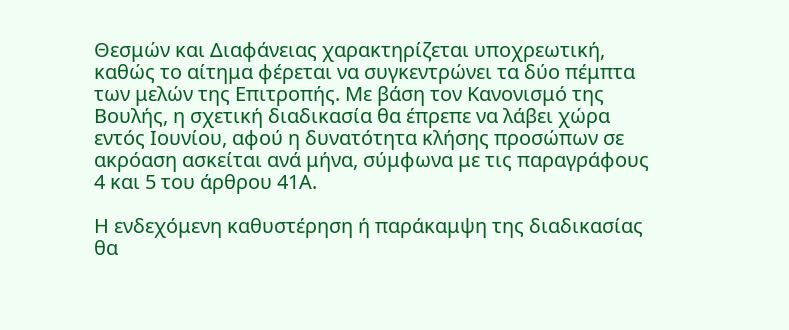Θεσμών και Διαφάνειας χαρακτηρίζεται υποχρεωτική, καθώς το αίτημα φέρεται να συγκεντρώνει τα δύο πέμπτα των μελών της Επιτροπής. Με βάση τον Κανονισμό της Βουλής, η σχετική διαδικασία θα έπρεπε να λάβει χώρα εντός Ιουνίου, αφού η δυνατότητα κλήσης προσώπων σε ακρόαση ασκείται ανά μήνα, σύμφωνα με τις παραγράφους 4 και 5 του άρθρου 41Α.

Η ενδεχόμενη καθυστέρηση ή παράκαμψη της διαδικασίας θα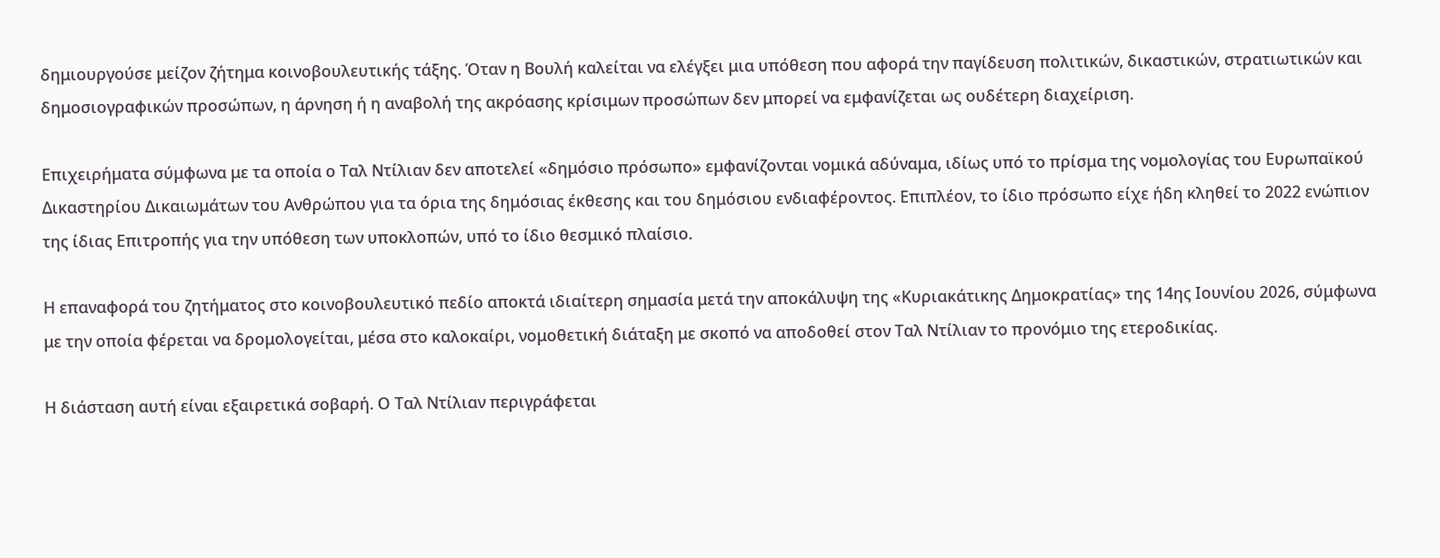δημιουργούσε μείζον ζήτημα κοινοβουλευτικής τάξης. Όταν η Βουλή καλείται να ελέγξει μια υπόθεση που αφορά την παγίδευση πολιτικών, δικαστικών, στρατιωτικών και δημοσιογραφικών προσώπων, η άρνηση ή η αναβολή της ακρόασης κρίσιμων προσώπων δεν μπορεί να εμφανίζεται ως ουδέτερη διαχείριση.

Επιχειρήματα σύμφωνα με τα οποία ο Ταλ Ντίλιαν δεν αποτελεί «δημόσιο πρόσωπο» εμφανίζονται νομικά αδύναμα, ιδίως υπό το πρίσμα της νομολογίας του Ευρωπαϊκού Δικαστηρίου Δικαιωμάτων του Ανθρώπου για τα όρια της δημόσιας έκθεσης και του δημόσιου ενδιαφέροντος. Επιπλέον, το ίδιο πρόσωπο είχε ήδη κληθεί το 2022 ενώπιον της ίδιας Επιτροπής για την υπόθεση των υποκλοπών, υπό το ίδιο θεσμικό πλαίσιο.

Η επαναφορά του ζητήματος στο κοινοβουλευτικό πεδίο αποκτά ιδιαίτερη σημασία μετά την αποκάλυψη της «Κυριακάτικης Δημοκρατίας» της 14ης Ιουνίου 2026, σύμφωνα με την οποία φέρεται να δρομολογείται, μέσα στο καλοκαίρι, νομοθετική διάταξη με σκοπό να αποδοθεί στον Ταλ Ντίλιαν το προνόμιο της ετεροδικίας.

Η διάσταση αυτή είναι εξαιρετικά σοβαρή. Ο Ταλ Ντίλιαν περιγράφεται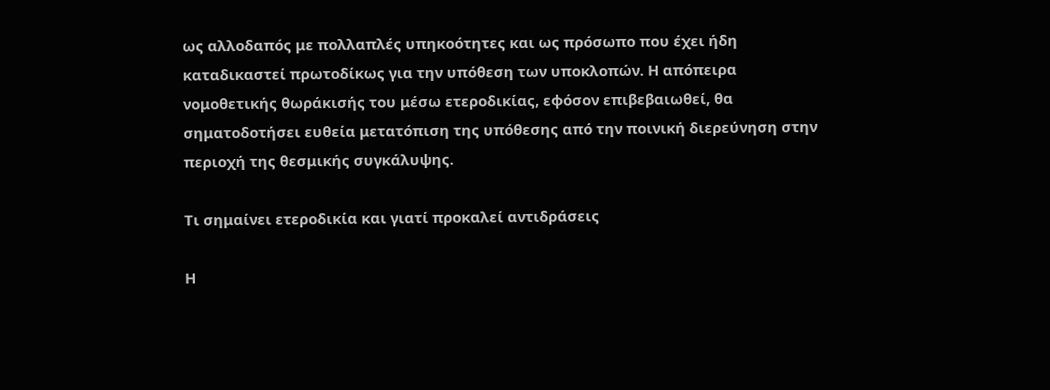ως αλλοδαπός με πολλαπλές υπηκοότητες και ως πρόσωπο που έχει ήδη καταδικαστεί πρωτοδίκως για την υπόθεση των υποκλοπών. Η απόπειρα νομοθετικής θωράκισής του μέσω ετεροδικίας, εφόσον επιβεβαιωθεί, θα σηματοδοτήσει ευθεία μετατόπιση της υπόθεσης από την ποινική διερεύνηση στην περιοχή της θεσμικής συγκάλυψης.

Τι σημαίνει ετεροδικία και γιατί προκαλεί αντιδράσεις

Η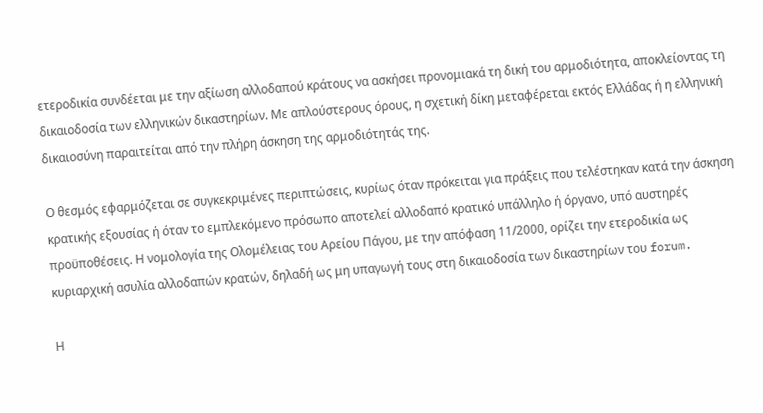ετεροδικία συνδέεται με την αξίωση αλλοδαπού κράτους να ασκήσει προνομιακά τη δική του αρμοδιότητα, αποκλείοντας τη δικαιοδοσία των ελληνικών δικαστηρίων. Με απλούστερους όρους, η σχετική δίκη μεταφέρεται εκτός Ελλάδας ή η ελληνική δικαιοσύνη παραιτείται από την πλήρη άσκηση της αρμοδιότητάς της.

Ο θεσμός εφαρμόζεται σε συγκεκριμένες περιπτώσεις, κυρίως όταν πρόκειται για πράξεις που τελέστηκαν κατά την άσκηση κρατικής εξουσίας ή όταν το εμπλεκόμενο πρόσωπο αποτελεί αλλοδαπό κρατικό υπάλληλο ή όργανο, υπό αυστηρές προϋποθέσεις. Η νομολογία της Ολομέλειας του Αρείου Πάγου, με την απόφαση 11/2000, ορίζει την ετεροδικία ως κυριαρχική ασυλία αλλοδαπών κρατών, δηλαδή ως μη υπαγωγή τους στη δικαιοδοσία των δικαστηρίων του forum.

Η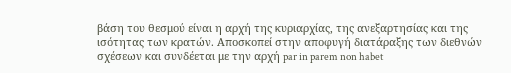βάση του θεσμού είναι η αρχή της κυριαρχίας, της ανεξαρτησίας και της ισότητας των κρατών. Αποσκοπεί στην αποφυγή διατάραξης των διεθνών σχέσεων και συνδέεται με την αρχή par in parem non habet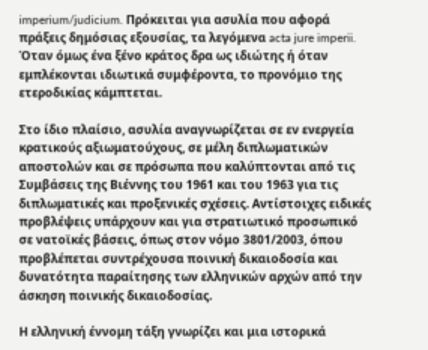imperium/judicium. Πρόκειται για ασυλία που αφορά πράξεις δημόσιας εξουσίας, τα λεγόμενα acta jure imperii. Όταν όμως ένα ξένο κράτος δρα ως ιδιώτης ή όταν εμπλέκονται ιδιωτικά συμφέροντα, το προνόμιο της ετεροδικίας κάμπτεται.

Στο ίδιο πλαίσιο, ασυλία αναγνωρίζεται σε εν ενεργεία κρατικούς αξιωματούχους, σε μέλη διπλωματικών αποστολών και σε πρόσωπα που καλύπτονται από τις Συμβάσεις της Βιέννης του 1961 και του 1963 για τις διπλωματικές και προξενικές σχέσεις. Αντίστοιχες ειδικές προβλέψεις υπάρχουν και για στρατιωτικό προσωπικό σε νατοϊκές βάσεις, όπως στον νόμο 3801/2003, όπου προβλέπεται συντρέχουσα ποινική δικαιοδοσία και δυνατότητα παραίτησης των ελληνικών αρχών από την άσκηση ποινικής δικαιοδοσίας.

Η ελληνική έννομη τάξη γνωρίζει και μια ιστορικά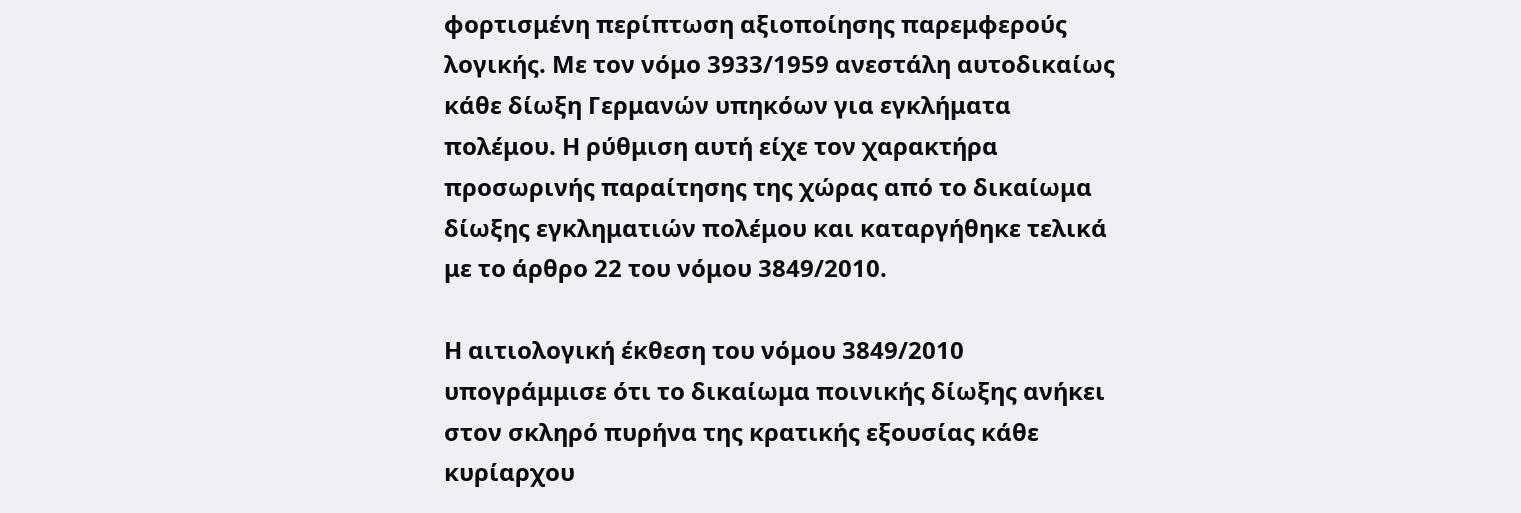φορτισμένη περίπτωση αξιοποίησης παρεμφερούς λογικής. Με τον νόμο 3933/1959 ανεστάλη αυτοδικαίως κάθε δίωξη Γερμανών υπηκόων για εγκλήματα πολέμου. Η ρύθμιση αυτή είχε τον χαρακτήρα προσωρινής παραίτησης της χώρας από το δικαίωμα δίωξης εγκληματιών πολέμου και καταργήθηκε τελικά με το άρθρο 22 του νόμου 3849/2010.

Η αιτιολογική έκθεση του νόμου 3849/2010 υπογράμμισε ότι το δικαίωμα ποινικής δίωξης ανήκει στον σκληρό πυρήνα της κρατικής εξουσίας κάθε κυρίαρχου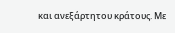και ανεξάρτητου κράτους. Με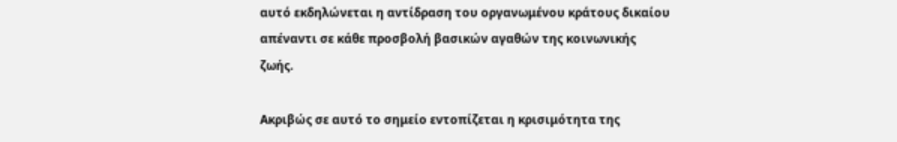αυτό εκδηλώνεται η αντίδραση του οργανωμένου κράτους δικαίου απέναντι σε κάθε προσβολή βασικών αγαθών της κοινωνικής ζωής.

Ακριβώς σε αυτό το σημείο εντοπίζεται η κρισιμότητα της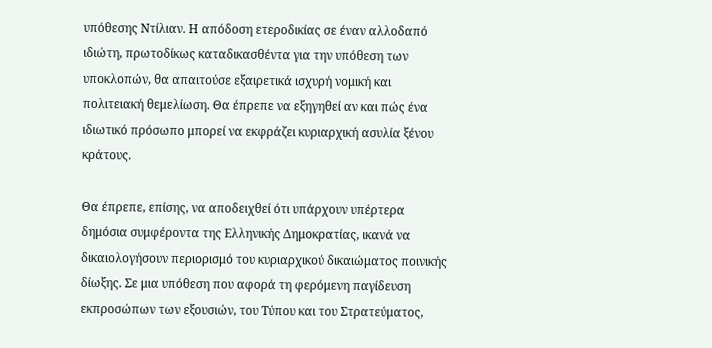υπόθεσης Ντίλιαν. Η απόδοση ετεροδικίας σε έναν αλλοδαπό ιδιώτη, πρωτοδίκως καταδικασθέντα για την υπόθεση των υποκλοπών, θα απαιτούσε εξαιρετικά ισχυρή νομική και πολιτειακή θεμελίωση. Θα έπρεπε να εξηγηθεί αν και πώς ένα ιδιωτικό πρόσωπο μπορεί να εκφράζει κυριαρχική ασυλία ξένου κράτους.

Θα έπρεπε, επίσης, να αποδειχθεί ότι υπάρχουν υπέρτερα δημόσια συμφέροντα της Ελληνικής Δημοκρατίας, ικανά να δικαιολογήσουν περιορισμό του κυριαρχικού δικαιώματος ποινικής δίωξης. Σε μια υπόθεση που αφορά τη φερόμενη παγίδευση εκπροσώπων των εξουσιών, του Τύπου και του Στρατεύματος,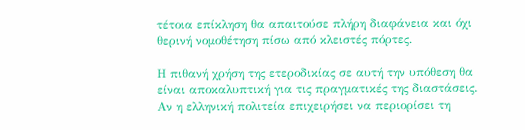τέτοια επίκληση θα απαιτούσε πλήρη διαφάνεια και όχι θερινή νομοθέτηση πίσω από κλειστές πόρτες.

Η πιθανή χρήση της ετεροδικίας σε αυτή την υπόθεση θα είναι αποκαλυπτική για τις πραγματικές της διαστάσεις. Αν η ελληνική πολιτεία επιχειρήσει να περιορίσει τη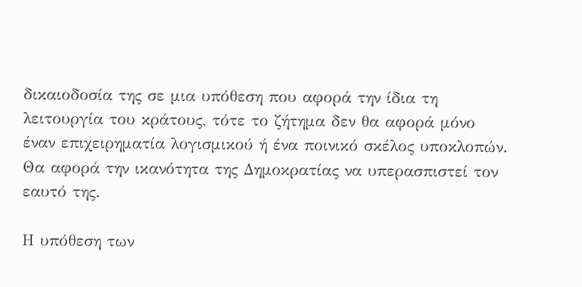δικαιοδοσία της σε μια υπόθεση που αφορά την ίδια τη λειτουργία του κράτους, τότε το ζήτημα δεν θα αφορά μόνο έναν επιχειρηματία λογισμικού ή ένα ποινικό σκέλος υποκλοπών. Θα αφορά την ικανότητα της Δημοκρατίας να υπερασπιστεί τον εαυτό της.

Η υπόθεση των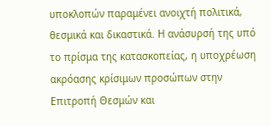υποκλοπών παραμένει ανοιχτή πολιτικά, θεσμικά και δικαστικά. Η ανάσυρσή της υπό το πρίσμα της κατασκοπείας, η υποχρέωση ακρόασης κρίσιμων προσώπων στην Επιτροπή Θεσμών και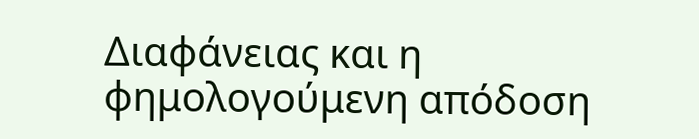Διαφάνειας και η φημολογούμενη απόδοση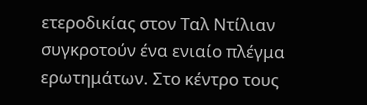ετεροδικίας στον Ταλ Ντίλιαν συγκροτούν ένα ενιαίο πλέγμα ερωτημάτων. Στο κέντρο τους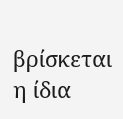βρίσκεται η ίδια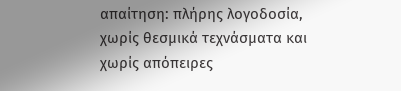απαίτηση: πλήρης λογοδοσία, χωρίς θεσμικά τεχνάσματα και χωρίς απόπειρες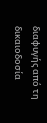διαφυγής από τη δικαιοδοσία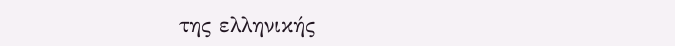της ελληνικής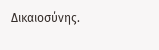Δικαιοσύνης.